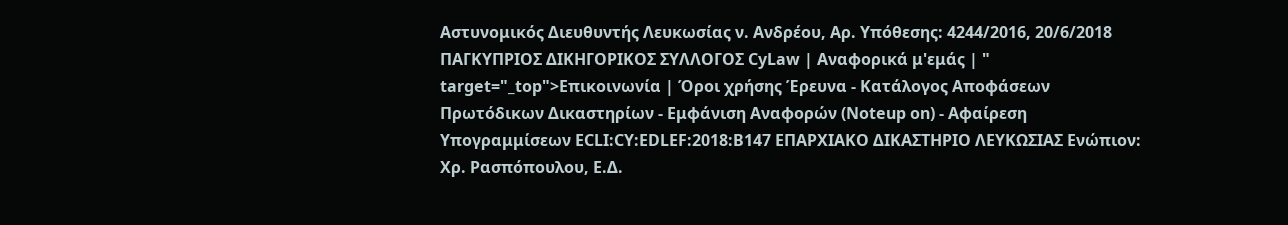Αστυνομικός Διευθυντής Λευκωσίας ν. Ανδρέου, Αρ. Υπόθεσης: 4244/2016, 20/6/2018 ΠΑΓΚΥΠΡΙΟΣ ΔΙΚΗΓΟΡΙΚΟΣ ΣΥΛΛΟΓΟΣ CyLaw | Αναφορικά μ'εμάς | " target="_top">Επικοινωνία | Όροι χρήσης Έρευνα - Κατάλογος Αποφάσεων Πρωτόδικων Δικαστηρίων - Εμφάνιση Αναφορών (Noteup on) - Αφαίρεση Υπογραμμίσεων ECLI:CY:EDLEF:2018:B147 ΕΠΑΡΧΙΑΚΟ ΔΙΚΑΣΤΗΡΙΟ ΛΕΥΚΩΣΙΑΣ Ενώπιον: Χρ. Ρασπόπουλου, Ε.Δ.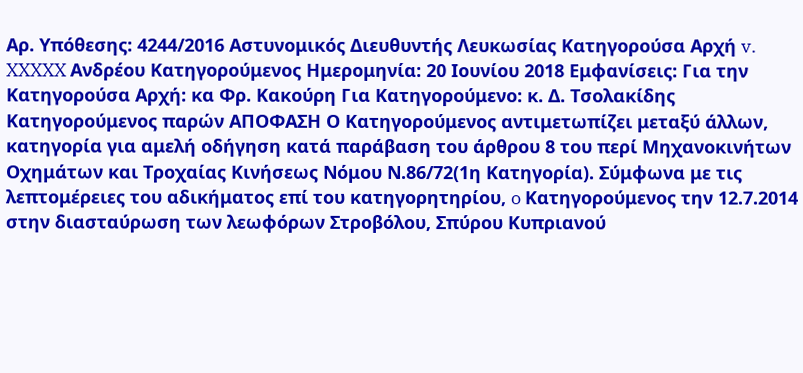Αρ. Υπόθεσης: 4244/2016 Αστυνομικός Διευθυντής Λευκωσίας Κατηγορούσα Αρχή v. XXXXX Ανδρέου Κατηγορούμενος Ημερομηνία: 20 Ιουνίου 2018 Εμφανίσεις: Για την Κατηγορούσα Αρχή: κα Φρ. Κακούρη Για Κατηγορούμενο: κ. Δ. Τσολακίδης Κατηγορούμενος παρών ΑΠΟΦΑΣΗ Ο Κατηγορούμενος αντιμετωπίζει μεταξύ άλλων, κατηγορία για αμελή οδήγηση κατά παράβαση του άρθρου 8 του περί Μηχανοκινήτων Οχημάτων και Τροχαίας Κινήσεως Νόμου Ν.86/72(1η Κατηγορία). Σύμφωνα με τις λεπτομέρειες του αδικήματος επί του κατηγορητηρίου, o Κατηγορούμενος την 12.7.2014 στην διασταύρωση των λεωφόρων Στροβόλου, Σπύρου Κυπριανού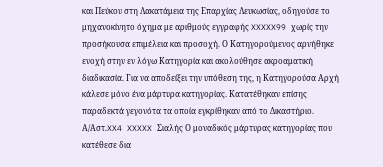και Πεύκου στη Λακατάμεια της Επαρχίας Λευκωσίας, οδηγούσε το μηχανοκίνητο όχημα με αριθμούς εγγραφής XXXXX99 χωρίς την προσήκουσα επιμέλεια και προσοχή. Ο Κατηγορούμενος αρνήθηκε ενοχή στην εν λόγω Κατηγορία και ακολούθησε ακροαματική διαδικασία. Για να αποδείξει την υπόθεση της, η Κατηγορούσα Αρχή κάλεσε μόνο ένα μάρτυρα κατηγορίας. Κατατέθηκαν επίσης παραδεκτά γεγονότα τα οποία εγκρίθηκαν από το Δικαστήριο. Α/Αστ.XX4 XXXXX Σιαλής Ο μοναδικός μάρτυρας κατηγορίας που κατέθεσε δια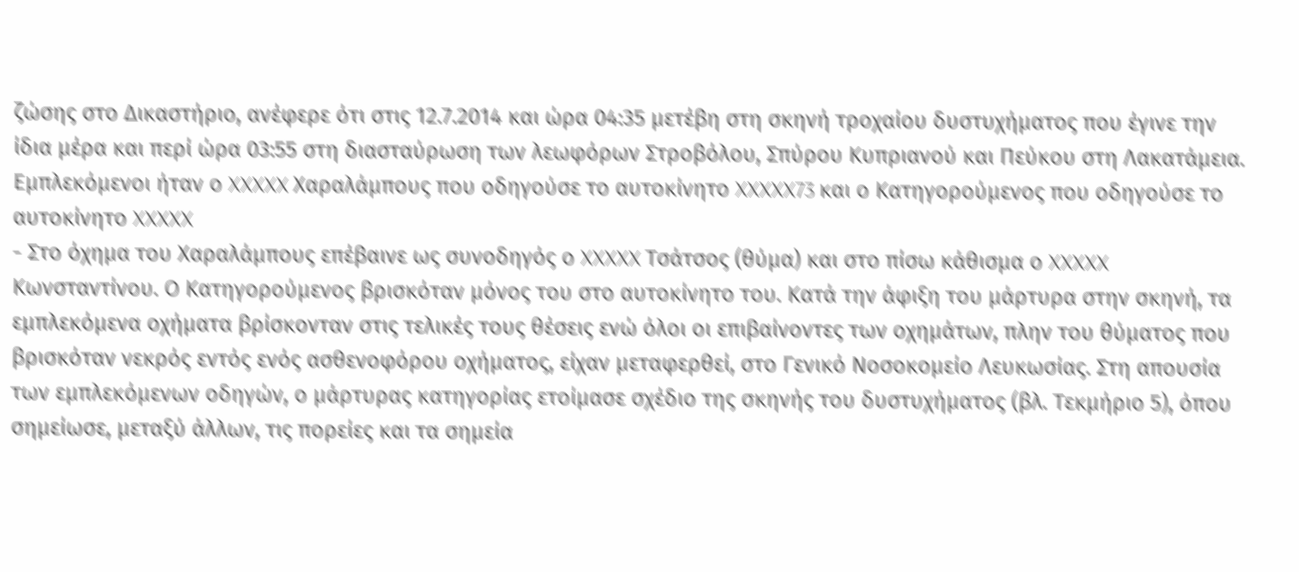ζώσης στο Δικαστήριο, ανέφερε ότι στις 12.7.2014 και ώρα 04:35 μετέβη στη σκηνή τροχαίου δυστυχήματος που έγινε την ίδια μέρα και περί ώρα 03:55 στη διασταύρωση των λεωφόρων Στροβόλου, Σπύρου Κυπριανού και Πεύκου στη Λακατάμεια. Εμπλεκόμενοι ήταν ο XXXXX Χαραλάμπους που οδηγούσε το αυτοκίνητο XXXXX73 και ο Κατηγορούμενος που οδηγούσε το αυτοκίνητο XXXXX
- Στο όχημα του Χαραλάμπους επέβαινε ως συνοδηγός ο XXXXX Τσάτσος (θύμα) και στο πίσω κάθισμα ο XXXXX Κωνσταντίνου. Ο Κατηγορούμενος βρισκόταν μόνος του στο αυτοκίνητο του. Κατά την άφιξη του μάρτυρα στην σκηνή, τα εμπλεκόμενα οχήματα βρίσκονταν στις τελικές τους θέσεις ενώ όλοι οι επιβαίνοντες των οχημάτων, πλην του θύματος που βρισκόταν νεκρός εντός ενός ασθενοφόρου οχήματος, είχαν μεταφερθεί, στο Γενικό Νοσοκομείο Λευκωσίας. Στη απουσία των εμπλεκόμενων οδηγών, ο μάρτυρας κατηγορίας ετοίμασε σχέδιο της σκηνής του δυστυχήματος (βλ. Τεκμήριο 5), όπου σημείωσε, μεταξύ άλλων, τις πορείες και τα σημεία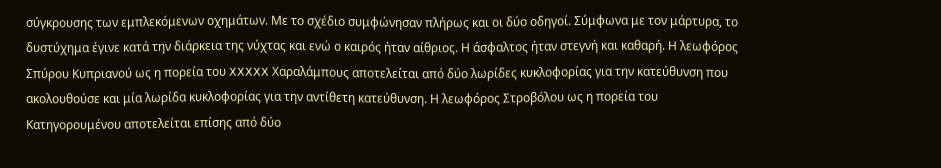σύγκρουσης των εμπλεκόμενων οχημάτων. Με το σχέδιο συμφώνησαν πλήρως και οι δύο οδηγοί. Σύμφωνα με τον μάρτυρα, το δυστύχημα έγινε κατά την διάρκεια της νύχτας και ενώ ο καιρός ήταν αίθριος. Η άσφαλτος ήταν στεγνή και καθαρή. Η λεωφόρος Σπύρου Κυπριανού ως η πορεία του XXXXX Χαραλάμπους αποτελείται από δύο λωρίδες κυκλοφορίας για την κατεύθυνση που ακολουθούσε και μία λωρίδα κυκλοφορίας για την αντίθετη κατεύθυνση. Η λεωφόρος Στροβόλου ως η πορεία του Κατηγορουμένου αποτελείται επίσης από δύο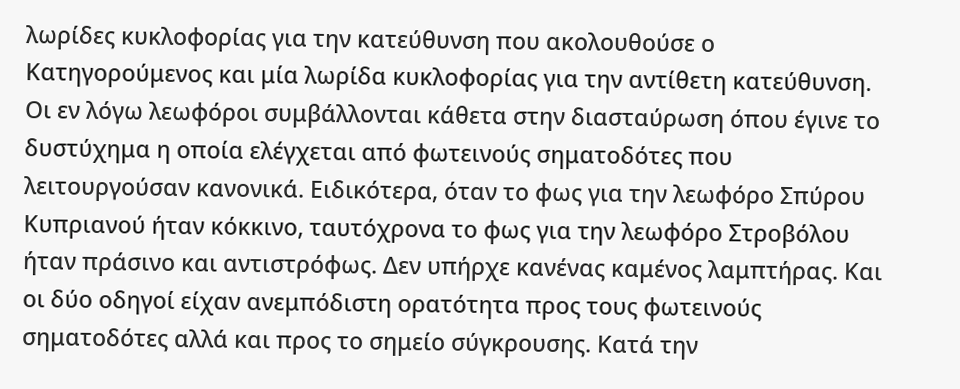λωρίδες κυκλοφορίας για την κατεύθυνση που ακολουθούσε ο Κατηγορούμενος και μία λωρίδα κυκλοφορίας για την αντίθετη κατεύθυνση. Οι εν λόγω λεωφόροι συμβάλλονται κάθετα στην διασταύρωση όπου έγινε το δυστύχημα η οποία ελέγχεται από φωτεινούς σηματοδότες που λειτουργούσαν κανονικά. Ειδικότερα, όταν το φως για την λεωφόρο Σπύρου Κυπριανού ήταν κόκκινο, ταυτόχρονα το φως για την λεωφόρο Στροβόλου ήταν πράσινο και αντιστρόφως. Δεν υπήρχε κανένας καμένος λαμπτήρας. Και οι δύο οδηγοί είχαν ανεμπόδιστη ορατότητα προς τους φωτεινούς σηματοδότες αλλά και προς το σημείο σύγκρουσης. Κατά την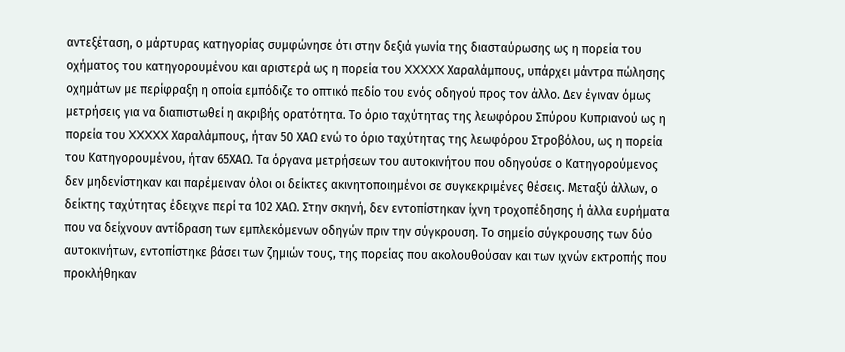αντεξέταση, ο μάρτυρας κατηγορίας συμφώνησε ότι στην δεξιά γωνία της διασταύρωσης ως η πορεία του οχήματος του κατηγορουμένου και αριστερά ως η πορεία του XXXXX Χαραλάμπους, υπάρχει μάντρα πώλησης οχημάτων με περίφραξη η οποία εμπόδιζε το οπτικό πεδίο του ενός οδηγού προς τον άλλο. Δεν έγιναν όμως μετρήσεις για να διαπιστωθεί η ακριβής ορατότητα. Το όριο ταχύτητας της λεωφόρου Σπύρου Κυπριανού ως η πορεία του XXXXX Χαραλάμπους, ήταν 50 ΧΑΩ ενώ το όριο ταχύτητας της λεωφόρου Στροβόλου, ως η πορεία του Κατηγορουμένου, ήταν 65ΧΑΩ. Τα όργανα μετρήσεων του αυτοκινήτου που οδηγούσε ο Κατηγορούμενος δεν μηδενίστηκαν και παρέμειναν όλοι οι δείκτες ακινητοποιημένοι σε συγκεκριμένες θέσεις. Μεταξύ άλλων, ο δείκτης ταχύτητας έδειχνε περί τα 102 ΧΑΩ. Στην σκηνή, δεν εντοπίστηκαν ίχνη τροχοπέδησης ή άλλα ευρήματα που να δείχνουν αντίδραση των εμπλεκόμενων οδηγών πριν την σύγκρουση. Το σημείο σύγκρουσης των δύο αυτοκινήτων, εντοπίστηκε βάσει των ζημιών τους, της πορείας που ακολουθούσαν και των ιχνών εκτροπής που προκλήθηκαν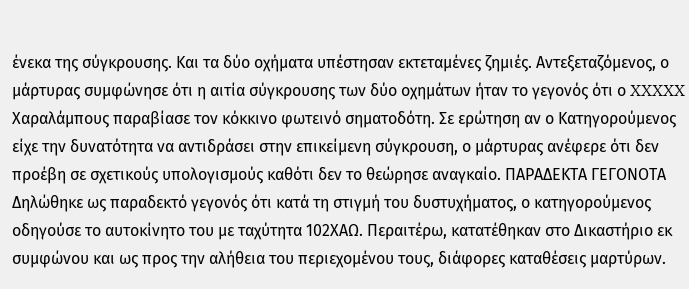ένεκα της σύγκρουσης. Και τα δύο οχήματα υπέστησαν εκτεταμένες ζημιές. Αντεξεταζόμενος, ο μάρτυρας συμφώνησε ότι η αιτία σύγκρουσης των δύο οχημάτων ήταν το γεγονός ότι ο XXXXX Χαραλάμπους παραβίασε τον κόκκινο φωτεινό σηματοδότη. Σε ερώτηση αν ο Κατηγορούμενος είχε την δυνατότητα να αντιδράσει στην επικείμενη σύγκρουση, ο μάρτυρας ανέφερε ότι δεν προέβη σε σχετικούς υπολογισμούς καθότι δεν το θεώρησε αναγκαίο. ΠΑΡΑΔΕΚΤΑ ΓΕΓΟΝΟΤΑ Δηλώθηκε ως παραδεκτό γεγονός ότι κατά τη στιγμή του δυστυχήματος, ο κατηγορούμενος οδηγούσε το αυτοκίνητο του με ταχύτητα 102ΧΑΩ. Περαιτέρω, κατατέθηκαν στο Δικαστήριο εκ συμφώνου και ως προς την αλήθεια του περιεχομένου τους, διάφορες καταθέσεις μαρτύρων.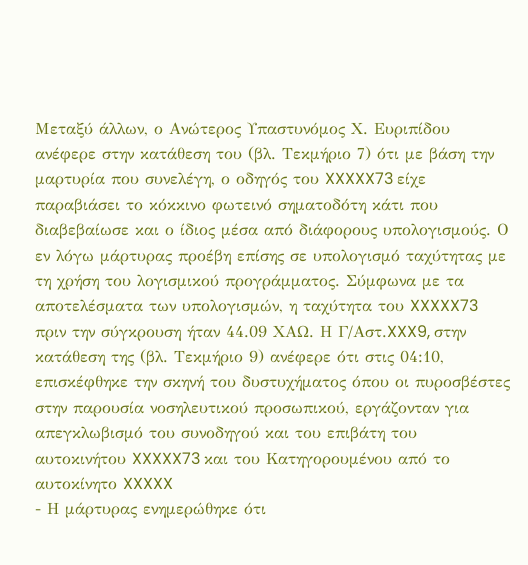Μεταξύ άλλων, ο Ανώτερος Υπαστυνόμος Χ. Ευριπίδου ανέφερε στην κατάθεση του (βλ. Τεκμήριο 7) ότι με βάση την μαρτυρία που συνελέγη, ο οδηγός του XXXXX73 είχε παραβιάσει το κόκκινο φωτεινό σηματοδότη κάτι που διαβεβαίωσε και ο ίδιος μέσα από διάφορους υπολογισμούς. Ο εν λόγω μάρτυρας προέβη επίσης σε υπολογισμό ταχύτητας με τη χρήση του λογισμικού προγράμματος. Σύμφωνα με τα αποτελέσματα των υπολογισμών, η ταχύτητα του XXXXX73 πριν την σύγκρουση ήταν 44.09 ΧΑΩ. Η Γ/Αστ.XXX9, στην κατάθεση της (βλ. Τεκμήριο 9) ανέφερε ότι στις 04:10, επισκέφθηκε την σκηνή του δυστυχήματος όπου οι πυροσβέστες στην παρουσία νοσηλευτικού προσωπικού, εργάζονταν για απεγκλωβισμό του συνοδηγού και του επιβάτη του αυτοκινήτου XXXXX73 και του Κατηγορουμένου από το αυτοκίνητο XXXXX
- Η μάρτυρας ενημερώθηκε ότι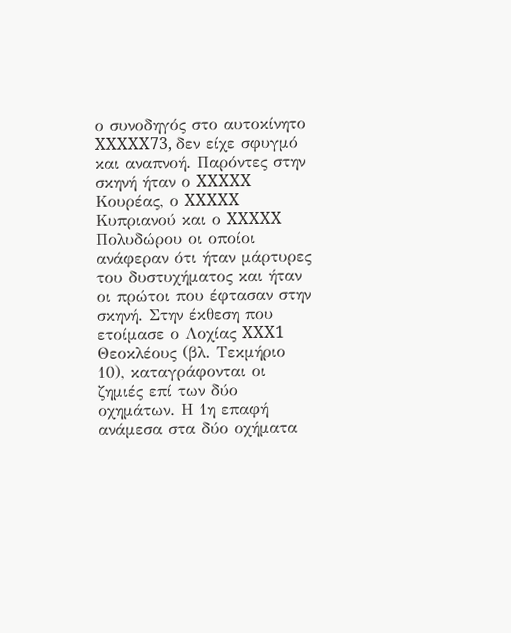ο συνοδηγός στο αυτοκίνητο XXXXX73, δεν είχε σφυγμό και αναπνοή. Παρόντες στην σκηνή ήταν ο XXXXX Κουρέας, ο XXXXX Κυπριανού και ο XXXXX Πολυδώρου οι οποίοι ανάφεραν ότι ήταν μάρτυρες του δυστυχήματος και ήταν οι πρώτοι που έφτασαν στην σκηνή. Στην έκθεση που ετοίμασε ο Λοχίας XXX1 Θεοκλέους (βλ. Τεκμήριο 10), καταγράφονται οι ζημιές επί των δύο οχημάτων. Η 1η επαφή ανάμεσα στα δύο οχήματα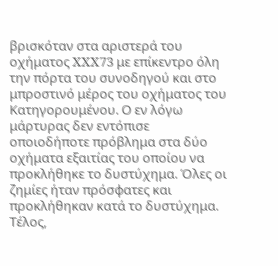βρισκόταν στα αριστερά του οχήματος XXX73 με επίκεντρο όλη την πόρτα του συνοδηγού και στο μπροστινό μέρος του οχήματος του Κατηγορουμένου. Ο εν λόγω μάρτυρας δεν εντόπισε οποιοδήποτε πρόβλημα στα δύο οχήματα εξαιτίας του οποίου να προκλήθηκε το δυστύχημα. Όλες οι ζημίες ήταν πρόσφατες και προκλήθηκαν κατά το δυστύχημα. Τέλος,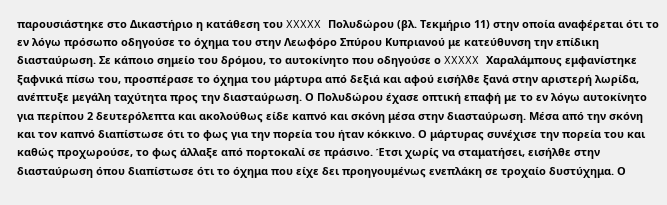παρουσιάστηκε στο Δικαστήριο η κατάθεση του XXXXX Πολυδώρου (βλ. Τεκμήριο 11) στην οποία αναφέρεται ότι το εν λόγω πρόσωπο οδηγούσε το όχημα του στην Λεωφόρο Σπύρου Κυπριανού με κατεύθυνση την επίδικη διασταύρωση. Σε κάποιο σημείο του δρόμου, το αυτοκίνητο που οδηγούσε ο XXXXX Χαραλάμπους εμφανίστηκε ξαφνικά πίσω του, προσπέρασε το όχημα του μάρτυρα από δεξιά και αφού εισήλθε ξανά στην αριστερή λωρίδα, ανέπτυξε μεγάλη ταχύτητα προς την διασταύρωση. Ο Πολυδώρου έχασε οπτική επαφή με το εν λόγω αυτοκίνητο για περίπου 2 δευτερόλεπτα και ακολούθως είδε καπνό και σκόνη μέσα στην διασταύρωση. Μέσα από την σκόνη και τον καπνό διαπίστωσε ότι το φως για την πορεία του ήταν κόκκινο. Ο μάρτυρας συνέχισε την πορεία του και καθώς προχωρούσε, το φως άλλαξε από πορτοκαλί σε πράσινο. Έτσι χωρίς να σταματήσει, εισήλθε στην διασταύρωση όπου διαπίστωσε ότι το όχημα που είχε δει προηγουμένως ενεπλάκη σε τροχαίο δυστύχημα. Ο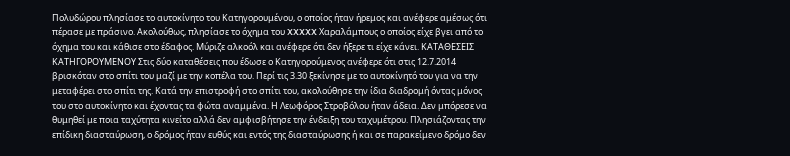Πολυδώρου πλησίασε το αυτοκίνητο του Κατηγορουμένου, ο οποίος ήταν ήρεμος και ανέφερε αμέσως ότι πέρασε με πράσινο. Ακολούθως, πλησίασε το όχημα του XXXXX Χαραλάμπους ο οποίος είχε βγει από το όχημα του και κάθισε στο έδαφος. Μύριζε αλκοόλ και ανέφερε ότι δεν ήξερε τι είχε κάνει. ΚΑΤΑΘΕΣΕΙΣ ΚΑΤΗΓΟΡΟΥΜΕΝΟΥ Στις δύο καταθέσεις που έδωσε ο Κατηγορούμενος ανέφερε ότι στις 12.7.2014 βρισκόταν στο σπίτι του μαζί με την κοπέλα του. Περί τις 3.30 ξεκίνησε με το αυτοκίνητό του για να την μεταφέρει στο σπίτι της. Κατά την επιστροφή στο σπίτι του, ακολούθησε την ίδια διαδρομή όντας μόνος του στο αυτοκίνητο και έχοντας τα φώτα αναμμένα. Η Λεωφόρος Στροβόλου ήταν άδεια. Δεν μπόρεσε να θυμηθεί με ποια ταχύτητα κινείτο αλλά δεν αμφισβήτησε την ένδειξη του ταχυμέτρου. Πλησιάζοντας την επίδικη διασταύρωση, ο δρόμος ήταν ευθύς και εντός της διασταύρωσης ή και σε παρακείμενο δρόμο δεν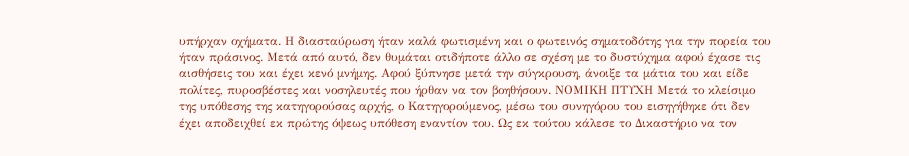υπήρχαν οχήματα. Η διασταύρωση ήταν καλά φωτισμένη και ο φωτεινός σηματοδότης για την πορεία του ήταν πράσινος. Μετά από αυτό, δεν θυμάται οτιδήποτε άλλο σε σχέση με το δυστύχημα αφού έχασε τις αισθήσεις του και έχει κενό μνήμης. Αφού ξύπνησε μετά την σύγκρουση, άνοιξε τα μάτια του και είδε πολίτες, πυροσβέστες και νοσηλευτές που ήρθαν να τον βοηθήσουν. ΝΟΜΙΚΗ ΠΤΥΧΗ Μετά το κλείσιμο της υπόθεσης της κατηγορούσας αρχής, ο Κατηγορούμενος, μέσω του συνηγόρου του εισηγήθηκε ότι δεν έχει αποδειχθεί εκ πρώτης όψεως υπόθεση εναντίον του. Ως εκ τούτου κάλεσε το Δικαστήριο να τον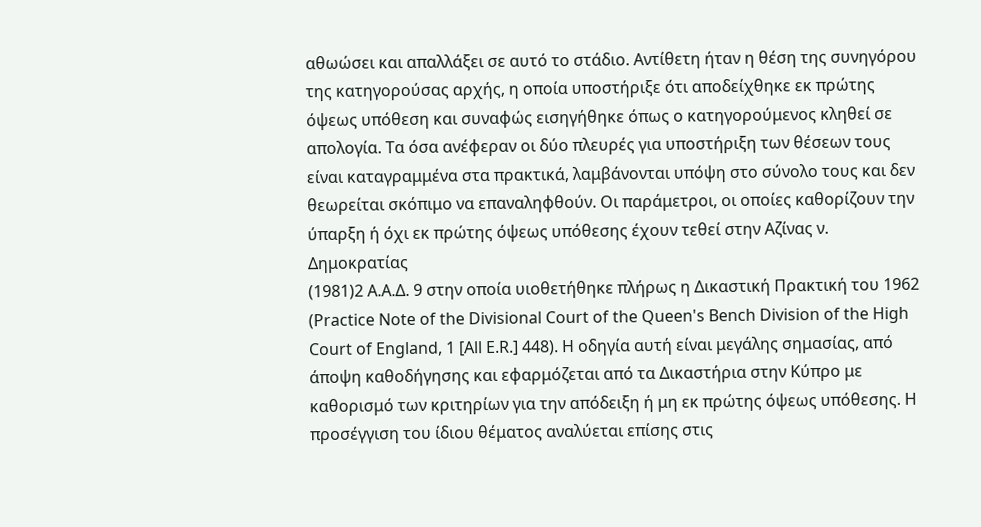αθωώσει και απαλλάξει σε αυτό το στάδιο. Αντίθετη ήταν η θέση της συνηγόρου της κατηγορούσας αρχής, η οποία υποστήριξε ότι αποδείχθηκε εκ πρώτης όψεως υπόθεση και συναφώς εισηγήθηκε όπως ο κατηγορούμενος κληθεί σε απολογία. Τα όσα ανέφεραν οι δύο πλευρές για υποστήριξη των θέσεων τους είναι καταγραμμένα στα πρακτικά, λαμβάνονται υπόψη στο σύνολο τους και δεν θεωρείται σκόπιμο να επαναληφθούν. Οι παράμετροι, οι οποίες καθορίζουν την ύπαρξη ή όχι εκ πρώτης όψεως υπόθεσης έχουν τεθεί στην Αζίνας ν. Δημοκρατίας
(1981)2 Α.Α.Δ. 9 στην οποία υιοθετήθηκε πλήρως η Δικαστική Πρακτική του 1962 (Practice Note of the Divisional Court of the Queen's Bench Division of the High Court of England, 1 [All E.R.] 448). Η οδηγία αυτή είναι μεγάλης σημασίας, από άποψη καθοδήγησης και εφαρμόζεται από τα Δικαστήρια στην Κύπρο με καθορισμό των κριτηρίων για την απόδειξη ή μη εκ πρώτης όψεως υπόθεσης. Η προσέγγιση του ίδιου θέματος αναλύεται επίσης στις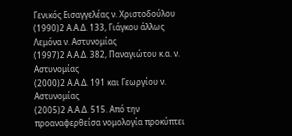Γενικός Εισαγγελέας ν. Χριστοδούλου
(1990)2 Α.Α.Δ. 133, Γιάγκου άλλως Λεμόνα ν. Αστυνομίας
(1997)2 Α.Α.Δ. 382, Παναγιώτου κ.α. ν. Αστυνομίας
(2000)2 Α.Α.Δ. 191 και Γεωργίου ν. Αστυνομίας
(2005)2 Α.Α.Δ. 515. Από την προαναφερθείσα νομολογία προκύπτει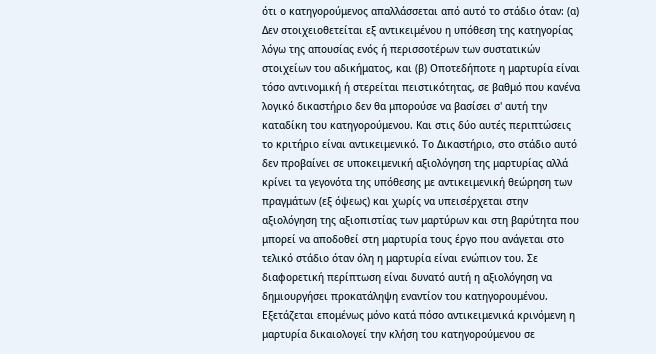ότι ο κατηγορούμενος απαλλάσσεται από αυτό το στάδιο όταν: (α) Δεν στοιχειοθετείται εξ αντικειμένου η υπόθεση της κατηγορίας λόγω της απουσίας ενός ή περισσοτέρων των συστατικών στοιχείων του αδικήματος, και (β) Οποτεδήποτε η μαρτυρία είναι τόσο αντινομική ή στερείται πειστικότητας, σε βαθμό που κανένα λογικό δικαστήριο δεν θα μπορούσε να βασίσει σ' αυτή την καταδίκη του κατηγορούμενου. Και στις δύο αυτές περιπτώσεις το κριτήριο είναι αντικειμενικό. Το Δικαστήριο, στο στάδιο αυτό δεν προβαίνει σε υποκειμενική αξιολόγηση της μαρτυρίας αλλά κρίνει τα γεγονότα της υπόθεσης με αντικειμενική θεώρηση των πραγμάτων (εξ όψεως) και χωρίς να υπεισέρχεται στην αξιολόγηση της αξιοπιστίας των μαρτύρων και στη βαρύτητα που μπορεί να αποδοθεί στη μαρτυρία τους έργο που ανάγεται στο τελικό στάδιο όταν όλη η μαρτυρία είναι ενώπιον του. Σε διαφορετική περίπτωση είναι δυνατό αυτή η αξιολόγηση να δημιουργήσει προκατάληψη εναντίον του κατηγορουμένου. Εξετάζεται επομένως μόνο κατά πόσο αντικειμενικά κρινόμενη η μαρτυρία δικαιολογεί την κλήση του κατηγορούμενου σε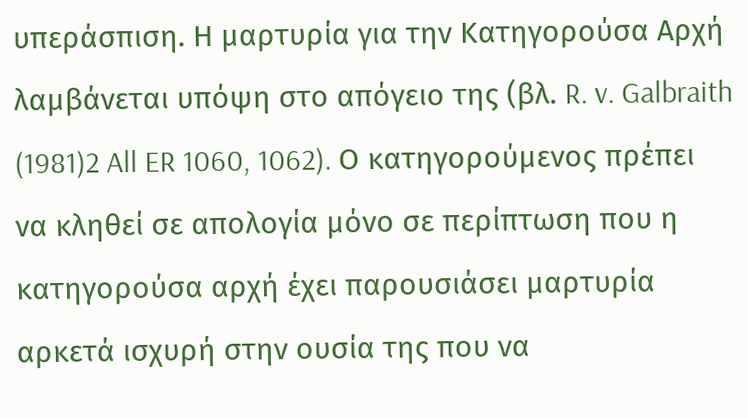υπεράσπιση. Η μαρτυρία για την Κατηγορούσα Αρχή λαμβάνεται υπόψη στο απόγειο της (βλ. R. v. Galbraith
(1981)2 All ER 1060, 1062). Ο κατηγορούμενος πρέπει να κληθεί σε απολογία μόνο σε περίπτωση που η κατηγορούσα αρχή έχει παρουσιάσει μαρτυρία αρκετά ισχυρή στην ουσία της που να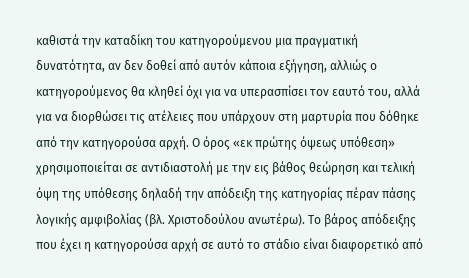καθιστά την καταδίκη του κατηγορούμενου μια πραγματική δυνατότητα, αν δεν δοθεί από αυτόν κάποια εξήγηση, αλλιώς ο κατηγορούμενος θα κληθεί όχι για να υπερασπίσει τον εαυτό του, αλλά για να διορθώσει τις ατέλειες που υπάρχουν στη μαρτυρία που δόθηκε από την κατηγορούσα αρχή. Ο όρος «εκ πρώτης όψεως υπόθεση» χρησιμοποιείται σε αντιδιαστολή με την εις βάθος θεώρηση και τελική όψη της υπόθεσης δηλαδή την απόδειξη της κατηγορίας πέραν πάσης λογικής αμφιβολίας (βλ. Χριστοδούλου ανωτέρω). Το βάρος απόδειξης που έχει η κατηγορούσα αρχή σε αυτό το στάδιο είναι διαφορετικό από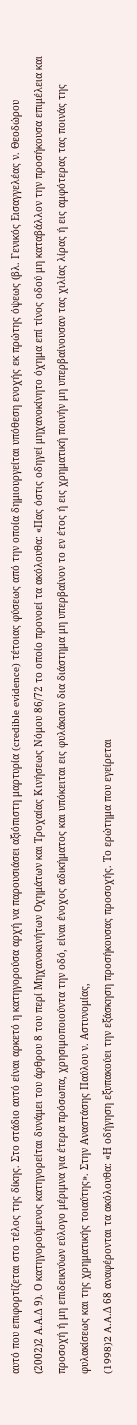αυτό που επιφορτίζεται στο τέλος της δίκης. Στο στάδιο αυτό είναι αρκετό η κατηγορούσα αρχή να παρουσιάσει αξιόπιστη μαρτυρία (credible evidence) τέτοιας φύσεως από την οποία δημιουργείται υπόθεση ενοχής εκ πρώτης όψεως (βλ. Γενικός Εισαγγελέας ν. Θεοδώρου
(2002)2 Α.Α.Δ 9). Ο κατηγορούμενος κατηγορείται δυνάμει του άρθρου 8 του περί Μηχανοκινήτων Οχημάτων και Τροχαίας Κινήσεως Νόμου 86/72 το οποίο προνοεί τα ακόλουθα: «Πας όστις οδηγεί μηχανοκίνητο όχημα επί τίνος οδού μη καταβάλλον την προσήκουσα επιμέλεια και προσοχή ή μη επιδεικνύων εύλογο μέριμνα για έτερα πρόσωπα, χρησιμοποιούντα την οδό, είναι ένοχος αδικήματος και υπόκειται εις φυλάκισιν δια διάστημα μη υπερβαίνον το εν έτος ή εις χρηματική ποινήν μη υπερβαίνουσαν τας χιλίας λίρας ή εις αμφότερας τας ποινάς της φυλακίσεως και της χρηματικής τοιαύτης». Στην Αναστάσης Παύλου ν. Αστυνομίας,
(1998)2 A.A.Δ 68 αναφέρονται τα ακόλουθα: «Η οδήγηση εξυπακούει την εξάσκηση προσήκουσας προσοχής. Το ερώτημα που εγείρεται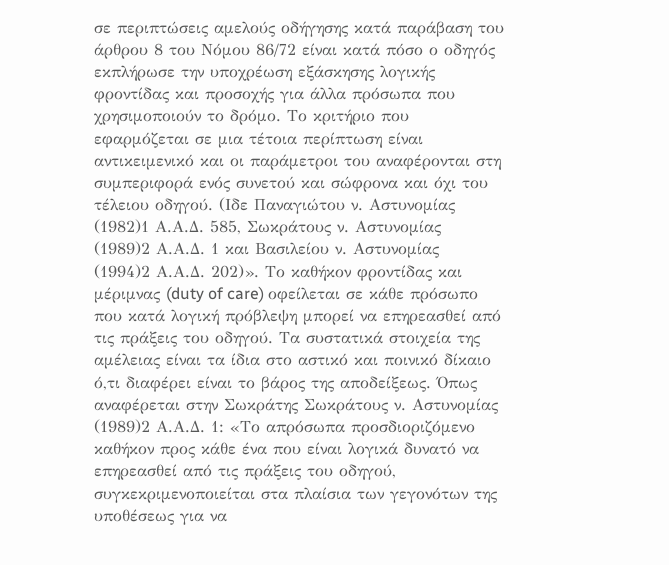σε περιπτώσεις αμελούς οδήγησης κατά παράβαση του άρθρου 8 του Νόμου 86/72 είναι κατά πόσο ο οδηγός εκπλήρωσε την υποχρέωση εξάσκησης λογικής φροντίδας και προσοχής για άλλα πρόσωπα που χρησιμοποιούν το δρόμο. Το κριτήριο που εφαρμόζεται σε μια τέτοια περίπτωση είναι αντικειμενικό και οι παράμετροι του αναφέρονται στη συμπεριφορά ενός συνετού και σώφρονα και όχι του τέλειου οδηγού. (Ιδε Παναγιώτου ν. Αστυνομίας
(1982)1 Α.Α.Δ. 585, Σωκράτους ν. Αστυνομίας
(1989)2 Α.Α.Δ. 1 και Βασιλείου ν. Αστυνομίας
(1994)2 Α.Α.Δ. 202)». Το καθήκον φροντίδας και μέριμνας (duty of care) οφείλεται σε κάθε πρόσωπο που κατά λογική πρόβλεψη μπορεί να επηρεασθεί από τις πράξεις του οδηγού. Τα συστατικά στοιχεία της αμέλειας είναι τα ίδια στο αστικό και ποινικό δίκαιο ό,τι διαφέρει είναι το βάρος της αποδείξεως. Όπως αναφέρεται στην Σωκράτης Σωκράτους ν. Αστυνομίας
(1989)2 Α.Α.Δ. 1: «Το απρόσωπα προσδιοριζόμενο καθήκον προς κάθε ένα που είναι λογικά δυνατό να επηρεασθεί από τις πράξεις του οδηγού, συγκεκριμενοποιείται στα πλαίσια των γεγονότων της υποθέσεως για να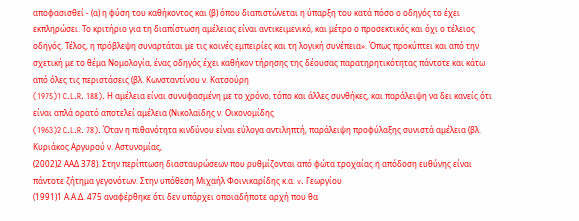αποφασισθεί - (α) η φύση του καθήκοντος και (β) όπου διαπιστώνεται η ύπαρξη του κατά πόσο ο οδηγός το έχει εκπληρώσει. Το κριτήριο για τη διαπίστωση αμέλειας είναι αντικειμενικό, και μέτρο ο προσεκτικός και όχι ο τέλειος οδηγός. Τέλος, η πρόβλεψη συναρτάται με τις κοινές εμπειρίες και τη λογική συνέπεια». Όπως προκύπτει και από την σχετική με το θέμα Νομολογία, ένας οδηγός έχει καθήκον τήρησης της δέουσας παρατηρητικότητας πάντοτε και κάτω από όλες τις περιστάσεις (βλ. Κωνσταντίνου ν. Κατσούρη
(1975)1 C.L.R. 188). Η αμέλεια είναι συνυφασμένη με το χρόνο, τόπο και άλλες συνθήκες, και παράλειψη να δει κανείς ότι είναι απλά ορατό αποτελεί αμέλεια (Νικολαϊδης ν. Οικονομίδης
(1963)2 C.L.R. 78). Όταν η πιθανότητα κινδύνου είναι εύλογα αντιληπτή, παράλειψη προφύλαξης συνιστά αμέλεια (βλ. Κυριάκος Αργυρού ν. Αστυνομίας,
(2002)2 ΑΑΔ 378). Στην περίπτωση διασταυρώσεων που ρυθμίζονται από φώτα τροχαίας η απόδοση ευθύνης είναι πάντοτε ζήτημα γεγονότων. Στην υπόθεση Mιχαήλ Φοινικαρίδης κ.α. v. Γεωργίου
(1991)1 Α.Α.Δ. 475 αναφέρθηκε ότι δεν υπάρχει οποιαδήποτε αρχή που θα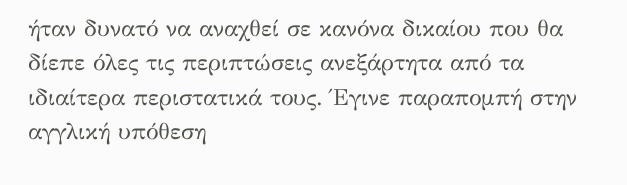ήταν δυνατό να αναχθεί σε κανόνα δικαίου που θα δίεπε όλες τις περιπτώσεις ανεξάρτητα από τα ιδιαίτερα περιστατικά τους. Έγινε παραπομπή στην αγγλική υπόθεση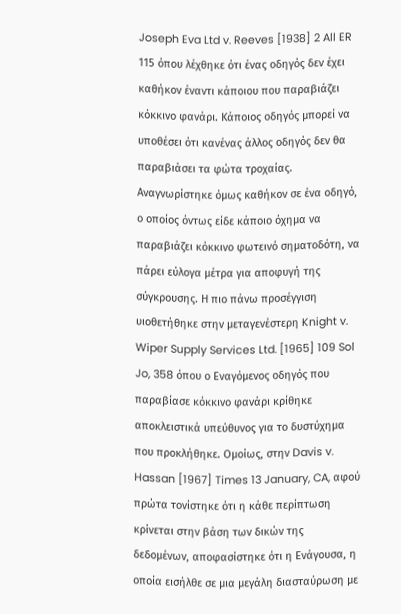Joseph Eva Ltd v. Reeves [1938] 2 All ER 115 όπου λέχθηκε ότι ένας οδηγός δεν έχει καθήκον έναντι κάποιου που παραβιάζει κόκκινο φανάρι. Κάποιος οδηγός μπορεί να υποθέσει ότι κανένας άλλος οδηγός δεν θα παραβιάσει τα φώτα τροχαίας. Αναγνωρίστηκε όμως καθήκον σε ένα οδηγό, ο οποίος όντως είδε κάποιο όχημα να παραβιάζει κόκκινο φωτεινό σηματοδότη, να πάρει εύλογα μέτρα για αποφυγή της σύγκρουσης. Η πιο πάνω προσέγγιση υιοθετήθηκε στην μεταγενέστερη Knight v. Wiper Supply Services Ltd. [1965] 109 Sol Jo, 358 όπου ο Εναγόμενος οδηγός που παραβίασε κόκκινο φανάρι κρίθηκε αποκλειστικά υπεύθυνος για το δυστύχημα που προκλήθηκε. Ομοίως, στην Davis v. Hassan [1967] Times 13 January, CA, αφού πρώτα τονίστηκε ότι η κάθε περίπτωση κρίνεται στην βάση των δικών της δεδομένων, αποφασίστηκε ότι η Ενάγουσα, η οποία εισήλθε σε μια μεγάλη διασταύρωση με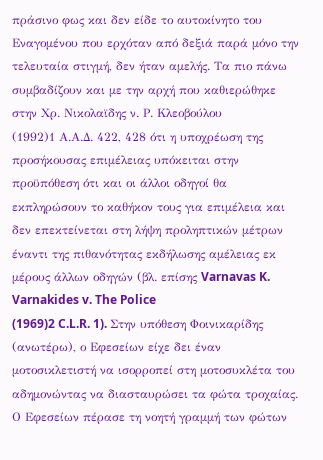πράσινο φως και δεν είδε το αυτοκίνητο του Εναγομένου που ερχόταν από δεξιά παρά μόνο την τελευταία στιγμή, δεν ήταν αμελής. Τα πιο πάνω συμβαδίζουν και με την αρχή που καθιερώθηκε στην Χρ. Νικολαϊδης ν. Ρ. Κλεοβούλου
(1992)1 Α.Α.Δ. 422, 428 ότι η υποχρέωση της προσήκουσας επιμέλειας υπόκειται στην προϋπόθεση ότι και οι άλλοι οδηγοί θα εκπληρώσουν το καθήκον τους για επιμέλεια και δεν επεκτείνεται στη λήψη προληπτικών μέτρων έναντι της πιθανότητας εκδήλωσης αμέλειας εκ μέρους άλλων οδηγών (βλ. επίσης Varnavas K. Varnakides v. The Police
(1969)2 C.L.R. 1). Στην υπόθεση Φοινικαρίδης (ανωτέρω), ο Εφεσείων είχε δει έναν μοτοσικλετιστή να ισορροπεί στη μοτοσυκλέτα του αδημονώντας να διασταυρώσει τα φώτα τροχαίας. Ο Εφεσείων πέρασε τη νοητή γραμμή των φώτων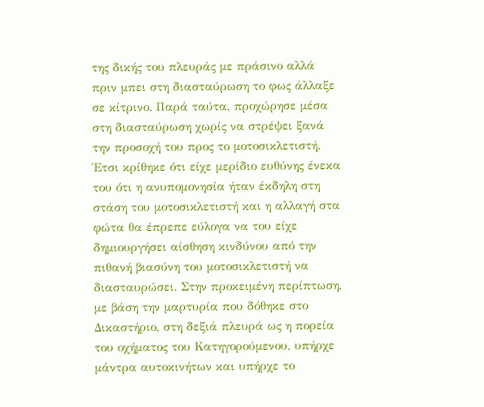της δικής του πλευράς με πράσινο αλλά πριν μπει στη διασταύρωση το φως άλλαξε σε κίτρινο. Παρά ταύτα, προχώρησε μέσα στη διασταύρωση χωρίς να στρέψει ξανά την προσοχή του προς το μοτοσικλετιστή. Έτσι κρίθηκε ότι είχε μερίδιο ευθύνης ένεκα του ότι η ανυπομονησία ήταν έκδηλη στη στάση του μοτοσικλετιστή και η αλλαγή στα φώτα θα έπρεπε εύλογα να του είχε δημιουργήσει αίσθηση κινδύνου από την πιθανή βιασύνη του μοτοσικλετιστή να διασταυρώσει. Στην προκειμένη περίπτωση, με βάση την μαρτυρία που δόθηκε στο Δικαστήριο, στη δεξιά πλευρά ως η πορεία του οχήματος του Κατηγορούμενου, υπήρχε μάντρα αυτοκινήτων και υπήρχε το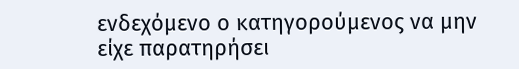ενδεχόμενο ο κατηγορούμενος να μην είχε παρατηρήσει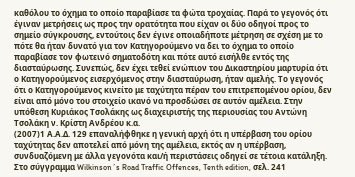καθόλου το όχημα το οποίο παραβίασε τα φώτα τροχαίας. Παρά το γεγονός ότι έγιναν μετρήσεις ως προς την ορατότητα που είχαν οι δύο οδηγοί προς το σημείο σύγκρουσης, εντούτοις δεν έγινε οποιαδήποτε μέτρηση σε σχέση με το πότε θα ήταν δυνατό για τον Κατηγορούμενο να δει το όχημα το οποίο παραβίασε τον φωτεινό σηματοδότη και πότε αυτό εισήλθε εντός της διασταύρωσης. Συνεπώς, δεν έχει τεθεί ενώπιον του Δικαστηρίου μαρτυρία ότι ο Κατηγορούμενος εισερχόμενος στην διασταύρωση, ήταν αμελής. Το γεγονός ότι ο Κατηγορούμενος κινείτο με ταχύτητα πέραν του επιτρεπομένου ορίου, δεν είναι από μόνο του στοιχείο ικανό να προσδώσει σε αυτόν αμέλεια. Στην υπόθεση Κυριάκος Τσολάκης ως διαχειριστής της περιουσίας του Αντώνη Τσολάκη ν. Κρίστη Ανδρέου κ.α.
(2007)1 Α.Α.Δ. 129 επαναλήφθηκε η γενική αρχή ότι η υπέρβαση του ορίου ταχύτητας δεν αποτελεί από μόνη της αμέλεια, εκτός αν η υπέρβαση, συνδυαζόμενη με άλλα γεγονότα και/ή περιστάσεις οδηγεί σε τέτοια κατάληξη. Στο σύγγραμμα Wilkinson´s Road Traffic Offences, Tenth edition, σελ. 241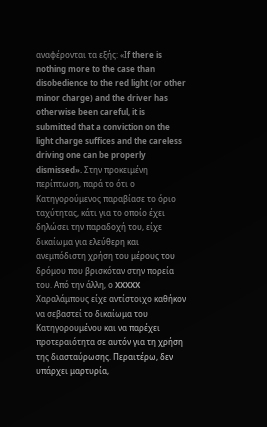αναφέρονται τα εξής: «Ιf there is nothing more to the case than disobedience to the red light (or other minor charge) and the driver has otherwise been careful, it is submitted that a conviction on the light charge suffices and the careless driving one can be properly dismissed». Στην προκειμένη περίπτωση, παρά το ότι ο Κατηγορούμενος παραβίασε το όριο ταχύτητας, κάτι για το οποίο έχει δηλώσει την παραδοχή του, είχε δικαίωμα για ελεύθερη και ανεμπόδιστη χρήση του μέρους του δρόμου που βρισκόταν στην πορεία του. Από την άλλη, ο XXXXX Χαραλάμπους είχε αντίστοιχο καθήκον να σεβαστεί το δικαίωμα του Κατηγορουμένου και να παρέχει προτεραιότητα σε αυτόν για τη χρήση της διασταύρωσης. Περαιτέρω, δεν υπάρχει μαρτυρία,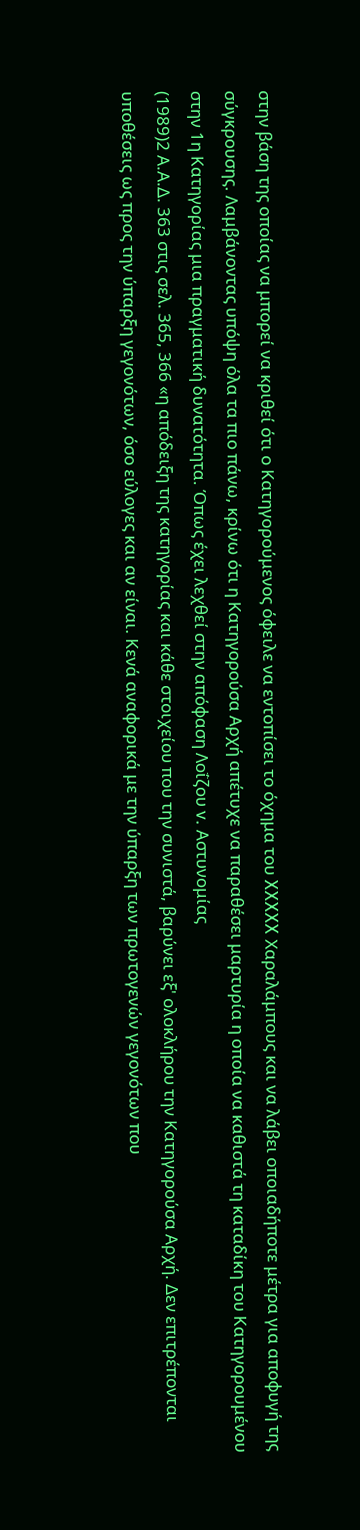στην βάση της οποίας να μπορεί να κριθεί ότι ο Κατηγορούμενος όφειλε να εντοπίσει το όχημα του XXXXX Χαραλάμπους και να λάβει οποιαδήποτε μέτρα για αποφυγή της σύγκρουσης. Λαμβάνοντας υπόψη όλα τα πιο πάνω, κρίνω ότι η Κατηγορούσα Αρχή απέτυχε να παραθέσει μαρτυρία η οποία να καθιστά τη καταδίκη του Κατηγορουμένου στην 1η Κατηγορίας μια πραγματική δυνατότητα. Όπως έχει λεχθεί στην απόφαση Λοΐζου v. Αστυνομίας
(1989)2 Α.Α.Δ. 363 στις σελ. 365, 366 «η απόδειξη της κατηγορίας και κάθε στοιχείου που την συνιστά, βαρύνει εξ' ολοκλήρου την Κατηγορούσα Αρχή. Δεν επιτρέπονται υποθέσεις ως προς την ύπαρξη γεγονότων, όσο εύλογες και αν είναι. Κενά αναφορικά με την ύπαρξη των πρωτογενών γεγονότων που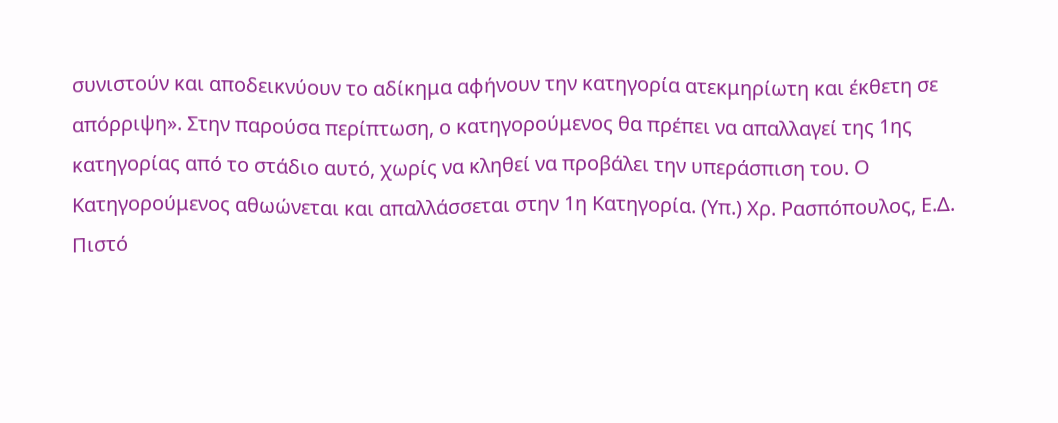συνιστούν και αποδεικνύουν το αδίκημα αφήνουν την κατηγορία ατεκμηρίωτη και έκθετη σε απόρριψη». Στην παρούσα περίπτωση, ο κατηγορούμενος θα πρέπει να απαλλαγεί της 1ης κατηγορίας από το στάδιο αυτό, χωρίς να κληθεί να προβάλει την υπεράσπιση του. Ο Κατηγορούμενος αθωώνεται και απαλλάσσεται στην 1η Κατηγορία. (Υπ.) Χρ. Ρασπόπουλος, Ε.Δ. Πιστό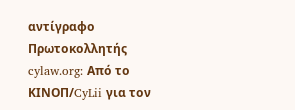αντίγραφο Πρωτοκολλητής cylaw.org: Από το ΚΙΝOΠ/CyLii για τον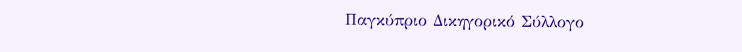Παγκύπριο Δικηγορικό Σύλλογο